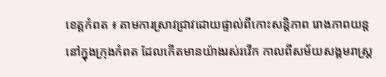ខេត្តកំពត ៖ តាមការស្រាវជ្រាវដោយផ្ទាល់ពីកោះសន្តិភាព រោងភាពយន្តនៅក្នុងក្រុងកំពត ដែលកើតមានយ៉ាងរស់រវើក កាលពីសម័យសង្គមរាស្ត្រ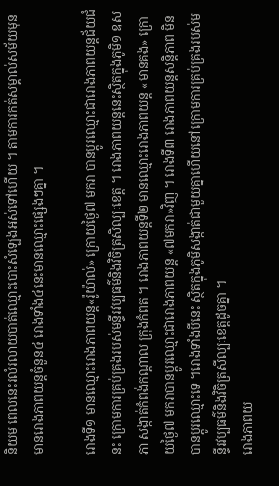និយម ពេលនេះរលំរលាយបាត់ឈ្មោះបោះសំឡេងអស់ទៅហើយ ។ តាមការកត់សម្គាល់សម័យមុនមានរោងភាពយន្តចំនួន៤ រោងទាំង៤នេះមានឈ្មោះផ្សេងៗគ្នា ។

រោងទី១ មានឈ្មោះរោងភាពយន្ត«រ៉ូយ៉ាល់» ក្រោយថ្ងៃ៧ មករា បានប្ដូរឈ្មោះជារោងភាពយន្តជ័យជំនះ ក្រោមការគ្រប់គ្រងរបស់មន្ទីរវប្បធម៌និងវិចិត្រសិល្បៈខេត្ត ។ រោងភាពយន្តនេះស្ថិតក្នុងភូមិ១ ឧសភា សង្កាត់កំពង់កណ្ដាល ក្រុងកំពត ។ រោងភាពយន្តទី២ មានឈ្មោះរោងភាពយន្ត «មានគង» ក្រោយថ្ងៃ៧ មករាបានប្ដូរឈ្មោះជារោងភាពយន្ត «៧មករា»វិញ ។ រោងទី៣ រោងភាពយន្តសន្តិភាព មិនបានប្ដូរឈ្មោះទេ ។រោងទាំងបីនេះ ស្ថិតក្នុងភូមិសង្កាត់ជាមួយគ្នាហើយនៅក្រោមការគ្រប់គ្រងរបស់មន្ទីរវប្បធម៌និងវិចិត្រសីល្បៈខេត្តដូចគ្នា ។
រោងភាពយ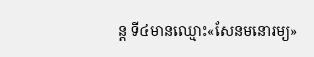ន្ត ទី៤មានឈ្មោះ«សែនមនោរម្យ»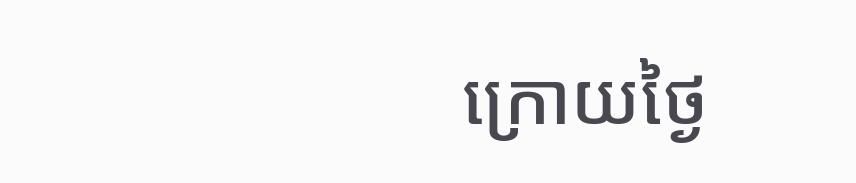ក្រោយថ្ងៃ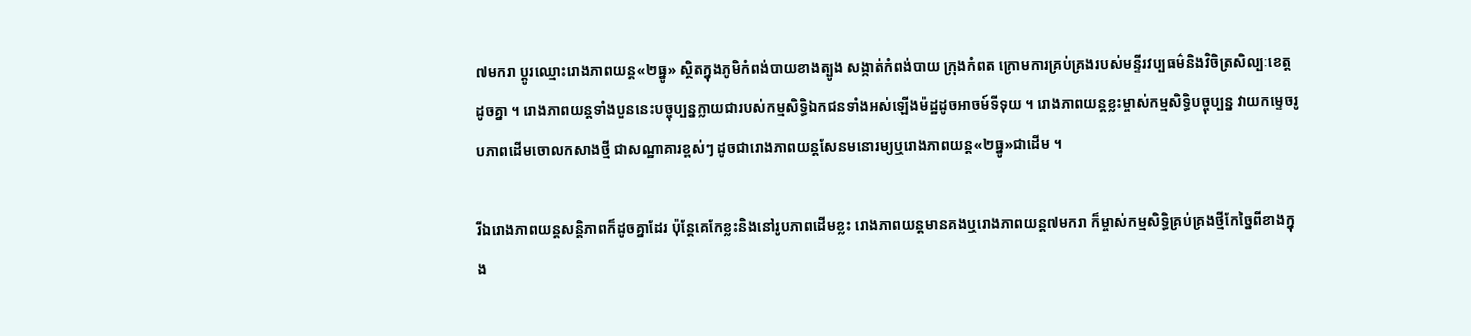៧មករា ប្ដូរឈ្មោះរោងភាពយន្ត«២ធ្នូ» ស្ថិតក្នុងភូមិកំពង់បាយខាងត្បូង សង្កាត់កំពង់បាយ ក្រុងកំពត ក្រោមការគ្រប់គ្រងរបស់មន្ទីរវប្បធម៌និងវិចិត្រសិល្បៈខេត្តដូចគ្នា ។ រោងភាពយន្តទាំងបួននេះបច្ចុប្បន្នក្លាយជារបស់កម្មសិទ្ធិឯកជនទាំងអស់ឡើងម៉ដ្ឋដូចអាចម៍ទីទុយ ។ រោងភាពយន្តខ្លះម្ចាស់កម្មសិទ្ធិបច្ចុប្បន្ន វាយកម្ទេចរូបភាពដើមចោលកសាងថ្មី ជាសណ្ឋាគារខ្ពស់ៗ ដូចជារោងភាពយន្តសែនមនោរម្យឬរោងភាពយន្ត«២ធ្នូ»ជាដើម ។

រីឯរោងភាពយន្តសន្តិភាពក៏ដូចគ្នាដែរ ប៉ុន្តែគេកែខ្លះនិងនៅរូបភាពដើមខ្លះ រោងភាពយន្តមានគងឬរោងភាពយន្ត៧មករា ក៏ម្ចាស់កម្មសិទ្ធិគ្រប់គ្រងថ្មីកែច្នៃពីខាងក្នុង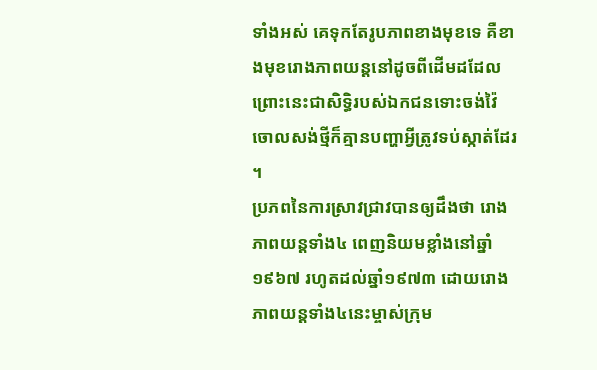ទាំងអស់ គេទុកតែរូបភាពខាងមុខទេ គឺខាងមុខរោងភាពយន្តនៅដូចពីដើមដដែល ព្រោះនេះជាសិទ្ធិរបស់ឯកជនទោះចង់វ៉ៃចោលសង់ថ្មីក៏គ្មានបញ្ហាអ្វីត្រូវទប់ស្កាត់ដែរ ។
ប្រភពនៃការស្រាវជ្រាវបានឲ្យដឹងថា រោងភាពយន្តទាំង៤ ពេញនិយមខ្លាំងនៅឆ្នាំ១៩៦៧ រហូតដល់ឆ្នាំ១៩៧៣ ដោយរោងភាពយន្តទាំង៤នេះម្ចាស់ក្រុម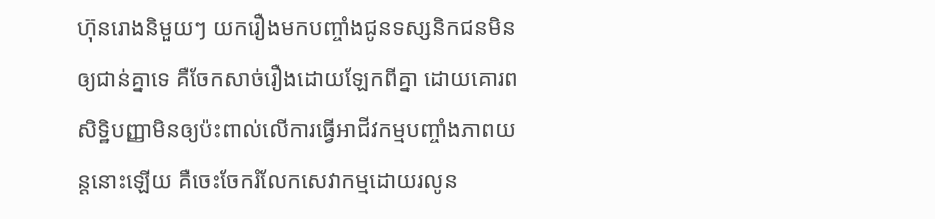ហ៊ុនរោងនិមួយៗ យករឿងមកបញ្ចាំងជូនទស្សនិកជនមិនឲ្យជាន់គ្នាទេ គឺចែកសាច់រឿងដោយឡែកពីគ្នា ដោយគោរពសិទ្ឋិបញ្ញាមិនឲ្យប៉ះពាល់លើការធ្វើអាជីវកម្មបញ្ចាំងភាពយន្តនោះឡើយ គឺចេះចែករំលែកសេវាកម្មដោយរលូន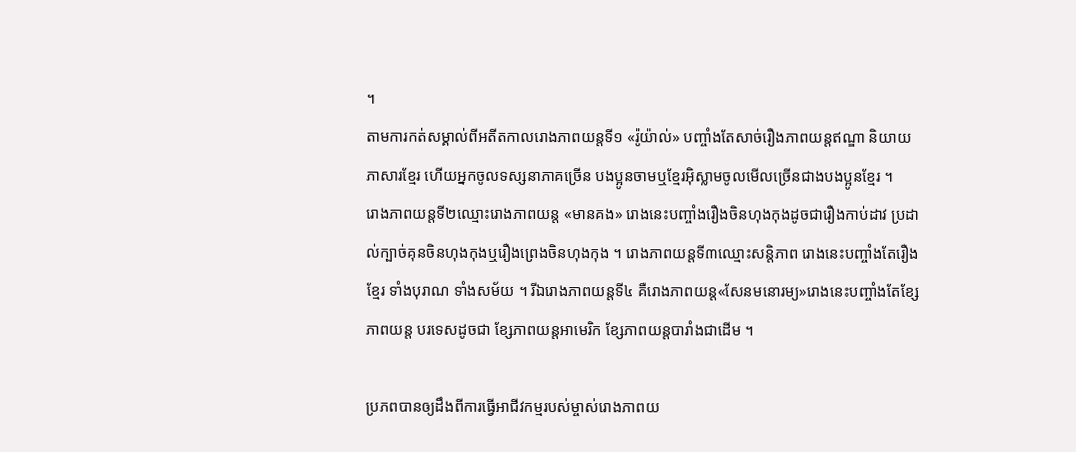។
តាមការកត់សម្គាល់ពីអតីតកាលរោងភាពយន្តទី១ «រ៉ូយ៉ាល់» បញ្ចាំងតែសាច់រឿងភាពយន្តឥណ្ឌា និយាយភាសារខ្មែរ ហើយអ្នកចូលទស្សនាភាគច្រើន បងប្អូនចាមឬខ្មែរអ៊ិស្លាមចូលមើលច្រើនជាងបងប្អូនខ្មែរ ។
រោងភាពយន្តទី២ឈ្មោះរោងភាពយន្ត «មានគង» រោងនេះបញ្ចាំងរឿងចិនហុងកុងដូចជារឿងកាប់ដាវ ប្រដាល់ក្បាច់គុនចិនហុងកុងឬរឿងព្រេងចិនហុងកុង ។ រោងភាពយន្តទី៣ឈ្មោះសន្តិភាព រោងនេះបញ្ចាំងតែរឿងខ្មែរ ទាំងបុរាណ ទាំងសម័យ ។ រីឯរោងភាពយន្តទី៤ គឺរោងភាពយន្ត«សែនមនោរម្យ»រោងនេះបញ្ចាំងតែខ្សែភាពយន្ត បរទេសដូចជា ខ្សែភាពយន្តអាមេរិក ខ្សែភាពយន្តបារាំងជាដើម ។

ប្រភពបានឲ្យដឹងពីការធ្វើអាជីវកម្មរបស់ម្ចាស់រោងភាពយ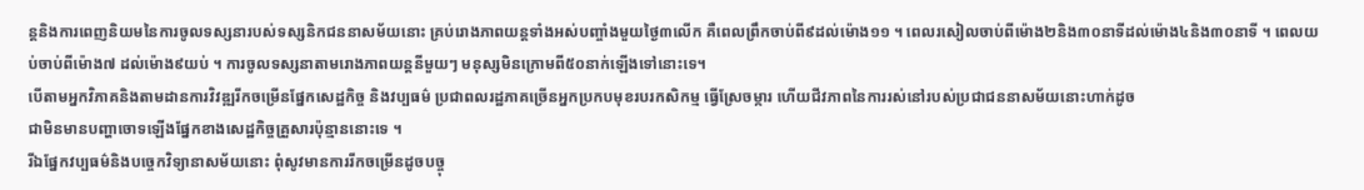ន្តនិងការពេញនិយមនៃការចូលទស្សនារបស់ទស្សនិកជននាសម័យនោះ គ្រប់រោងភាពយន្តទាំងអស់បញ្ចាំងមួយថ្ងៃ៣លើក គឺពេលព្រឹកចាប់ពី៩ដល់ម៉ោង១១ ។ ពេលរសៀលចាប់ពីម៉ោង២និង៣០នាទីដល់ម៉ោង៤និង៣០នាទី ។ ពេលយប់ចាប់ពីម៉ោង៧ ដល់ម៉ោង៩យប់ ។ ការចូលទស្សនាតាមរោងភាពយន្តនីមួយៗ មនុស្សមិនក្រោមពី៥០នាក់ឡើងទៅនោះទេ។
បើតាមអ្នកវិភាគនិងតាមដានការវិវឌ្ឍរីកចម្រើនផ្នែកសេដ្ឋកិច្ច និងវប្បធម៌ ប្រជាពលរដ្ឋភាគច្រើនអ្នកប្រកបមុខរបរកសិកម្ម ធ្វើស្រែចម្ការ ហើយជីវភាពនៃការរស់នៅរបស់ប្រជាជននាសម័យនោះហាក់ដូច
ជាមិនមានបញ្ហាចោទឡើងផ្នែកខាងសេដ្ឋកិច្ចគ្រួសារប៉ុន្មាននោះទេ ។
រីឯផ្នែកវប្បធម៌និងបច្ចេកវិទ្យានាសម័យនោះ ពុំសូវមានការរីកចម្រើនដូចបច្ចុ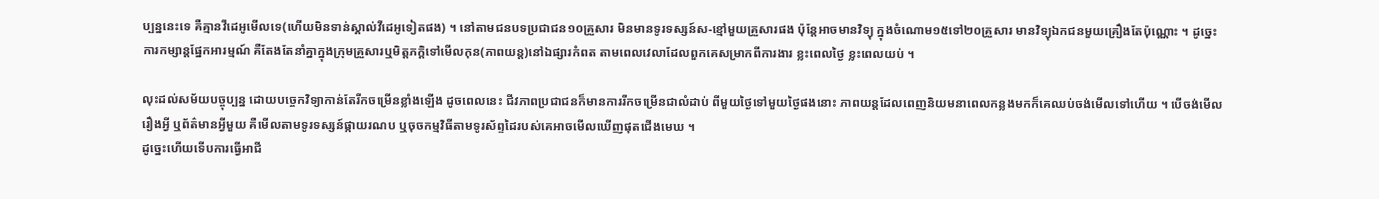ប្បន្ននេះទេ គឺគ្មានវីដេអូមើលទេ(ហើយមិនទាន់ស្គាល់វីដេអូទៀតផង) ។ នៅតាមជនបទប្រជាជន១០គ្រួសារ មិនមានទូរទស្សន៍ស-ខ្មៅមួយគ្រួសារផង ប៉ុន្តែអាចមានវិទ្យុ ក្នុងចំណោម១៥ទៅ២០គ្រួសារ មានវិទ្យុឯកជនមួយគ្រឿងតែប៉ុណ្ណោះ ។ ដូច្នេះ ការកម្សាន្តផ្នែកអារម្មណ៍ គឺតែងតែនាំគ្នាក្នុងក្រុមគ្រួសារឬមិត្តភក្តិទៅមើលកុន(ភាពយន្ត)នៅឯផ្សារកំពត តាមពេលវេលាដែលពួកគេសម្រាកពីការងារ ខ្លះពេលថ្ងៃ ខ្លះពេលយប់ ។

លុះដល់សម័យបច្ចុប្បន្ន ដោយបច្ចេកវិទ្យាកាន់តែរីកចម្រើនខ្លាំងឡើង ដូចពេលនេះ ជីវភាពប្រជាជនក៏មានការរីកចម្រើនជាលំដាប់ ពីមួយថ្ងៃទៅមួយថ្ងៃផងនោះ ភាពយន្តដែលពេញនិយមនាពេលកន្លងមកក៏គេឈប់ចង់មើលទៅហើយ ។ បើចង់មើលរឿងអ្វី ឬព័ត៌មានអ្វីមួយ គឺមើលតាមទូរទស្សន៍ផ្កាយរណប ឬចុចកម្មវិធីតាមទូរស័ព្ទដៃរបស់គេអាចមើលឃើញផុតជើងមេឃ ។
ដូច្នេះហើយទើបការធ្វើអាជី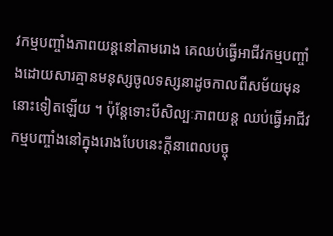វកម្មបញ្ចាំងភាពយន្តនៅតាមរោង គេឈប់ធ្វើអាជីវកម្មបញ្ចាំងដោយសារគ្មានមនុស្សចូលទស្សនាដូចកាលពីសម័យមុននោះទៀតឡើយ ។ ប៉ុន្តែទោះបីសិល្បៈភាពយន្ត ឈប់ធ្វើអាជីវកម្មបញ្ចាំងនៅក្នុងរោងបែបនេះក្តីនាពេលបច្ចុ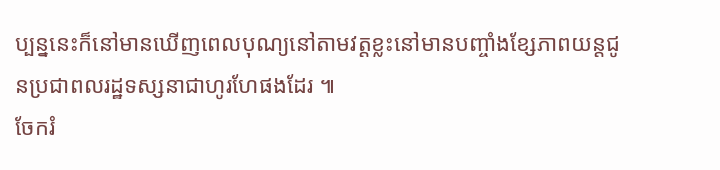ប្បន្ននេះក៏នៅមានឃើញពេលបុណ្យនៅតាមវត្តខ្លះនៅមានបញ្ចាំងខ្សែភាពយន្តជូនប្រជាពលរដ្ឋទស្សនាជាហូរហែផងដែរ ៕
ចែករំ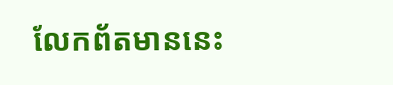លែកព័តមាននេះ